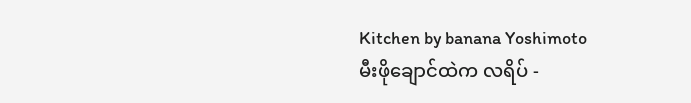Kitchen by banana Yoshimoto
မီးဖိုချောင်ထဲက လရိပ် -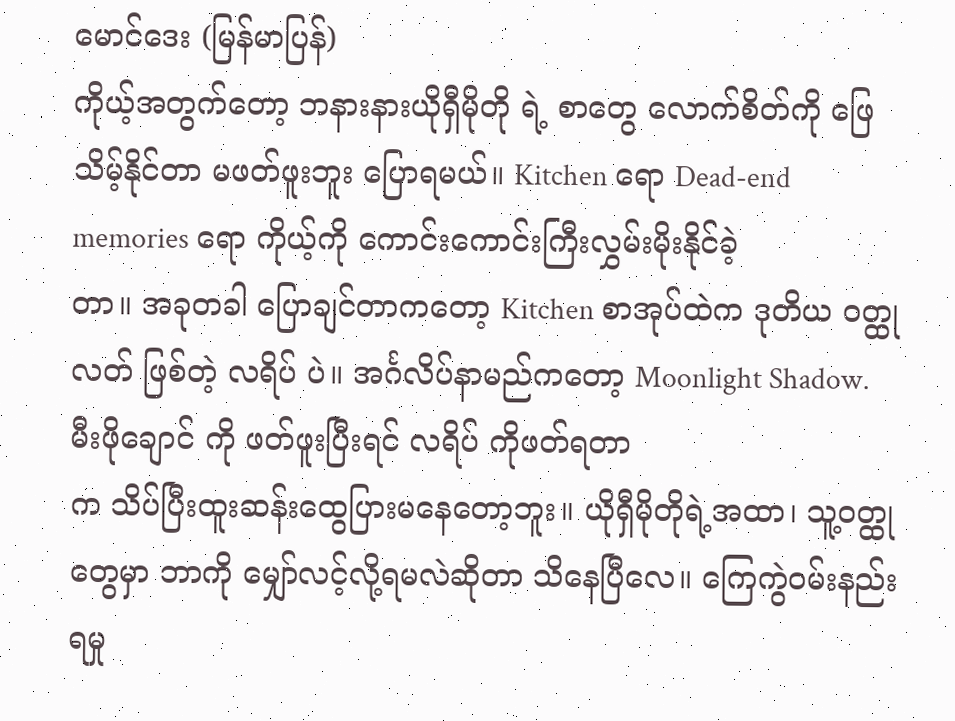မောင်ဒေး (မြန်မာပြန်)
ကိုယ့်အတွက်တော့ ဘနားနားယိုရှီမိုတို ရဲ့ စာတွေ လောက်စိတ်ကို ဖြေသိမ့်နိုင်တာ မဖတ်ဖူးဘူး ပြောရမယ်။ Kitchen ရော Dead-end memories ရော ကိုယ့်ကို ကောင်းကောင်းကြီးလွှမ်းမိုးနိုင်ခဲ့
တာ။ အခုတခါ ပြောချင်တာကတော့ Kitchen စာအုပ်ထဲက ဒုတိယ ဝတ္ထုလတ် ဖြစ်တဲ့ လရိပ် ပဲ။ အင်္ဂလိပ်နာမည်ကတော့ Moonlight Shadow.
မီးဖိုချောင် ကို ဖတ်ဖူးပြီးရင် လရိပ် ကိုဖတ်ရတာ
က သိပ်ပြီးထူးဆန်းထွေပြားမနေတော့ဘူး။ ယိုရှီမိုတိုရဲ့အထာ၊ သူ့ဝတ္ထုတွေမှာ ဘာကို မျှော်လင့်လို့ရမလဲဆိုတာ သိနေပြီလေ။ ကြေကွဲဝမ်းနည်းရမှု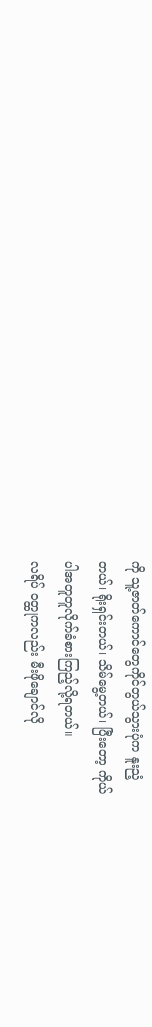ကို သူ့ဇာတ်ကောင်တွေကိုင်တွယ်သွားပုံက နူးညံ့
တယ်၊ ရိုးရှင်းတယ်၊ သိမ်မွေ့တယ်၊ ပြီးတော့ ကိုယ်
ပါအတူတူလိုက်ခံစားကြည့်လို့ရတယ်။
လရိပ် ဝတ္ထုကလည်း မီးဖိုချောင်လို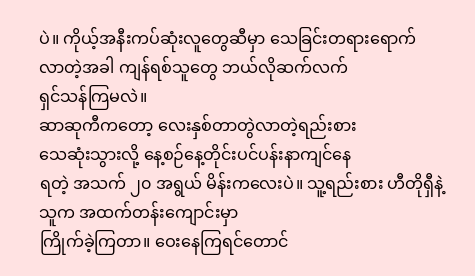ပဲ။ ကိုယ့်အနီးကပ်ဆုံးလူတွေဆီမှာ သေခြင်းတရားရောက်
လာတဲ့အခါ ကျန်ရစ်သူတွေ ဘယ်လိုဆက်လက်
ရှင်သန်ကြမလဲ။
ဆာဆုကီကတော့ လေးနှစ်တာတွဲလာတဲ့ရည်းစား
သေဆုံးသွားလို့ နေ့စဉ်နေ့တိုင်းပင်ပန်းနာကျင်နေ
ရတဲ့ အသက် ၂၀ အရွယ် မိန်းကလေးပဲ။ သူ့ရည်းစား ဟီတိုရှီနဲ့သူက အထက်တန်းကျောင်းမှာ
ကြိုက်ခဲ့ကြတာ။ ဝေးနေကြရင်တောင်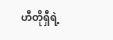ဟီတိုရှီရဲ့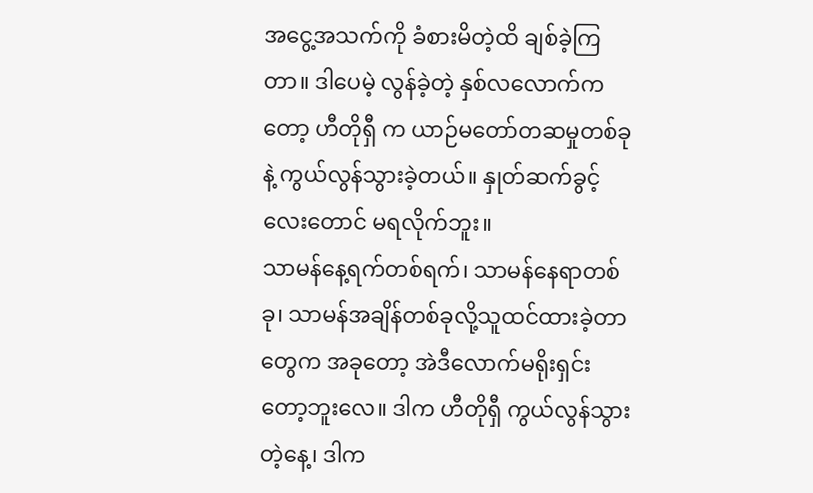အငွေ့အသက်ကို ခံစားမိတဲ့ထိ ချစ်ခဲ့ကြတာ။ ဒါပေမဲ့ လွန်ခဲ့တဲ့ နှစ်လလောက်ကတော့ ဟီတိုရှီ က ယာဉ်မတော်တဆမှုတစ်ခုနဲ့ ကွယ်လွန်သွားခဲ့တယ်။ နှုတ်ဆက်ခွင့်လေးတောင် မရလိုက်ဘူး။
သာမန်နေ့ရက်တစ်ရက်၊ သာမန်နေရာတစ်ခု၊ သာမန်အချိန်တစ်ခုလို့သူထင်ထားခဲ့တာတွေက အခုတော့ အဲဒီလောက်မရိုးရှင်းတော့ဘူးလေ။ ဒါက ဟီတိုရှီ ကွယ်လွန်သွားတဲ့နေ့၊ ဒါက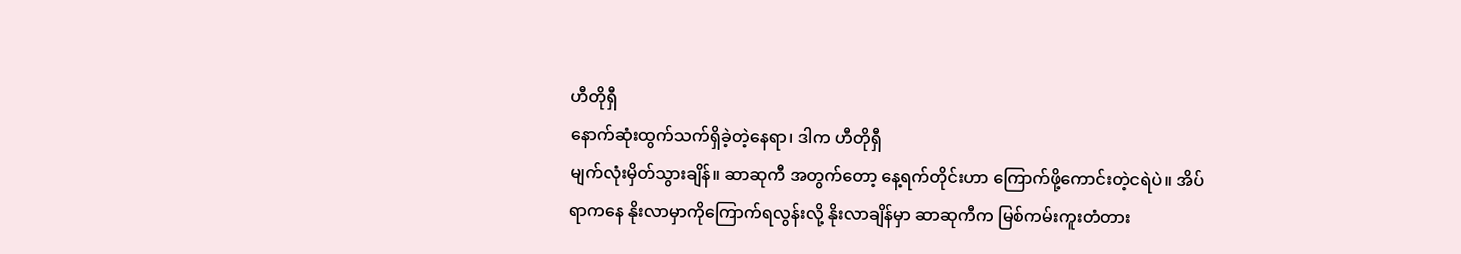ဟီတိုရှီ
နောက်ဆုံးထွက်သက်ရှိခဲ့တဲ့နေရာ၊ ဒါက ဟီတိုရှီ
မျက်လုံးမှိတ်သွားချိန်။ ဆာဆုကီ အတွက်တော့ နေ့ရက်တိုင်းဟာ ကြောက်ဖို့ကောင်းတဲ့ငရဲပဲ။ အိပ်
ရာကနေ နိုးလာမှာကိုကြောက်ရလွန်းလို့ နိုးလာချိန်မှာ ဆာဆုကီက မြစ်ကမ်းကူးတံတား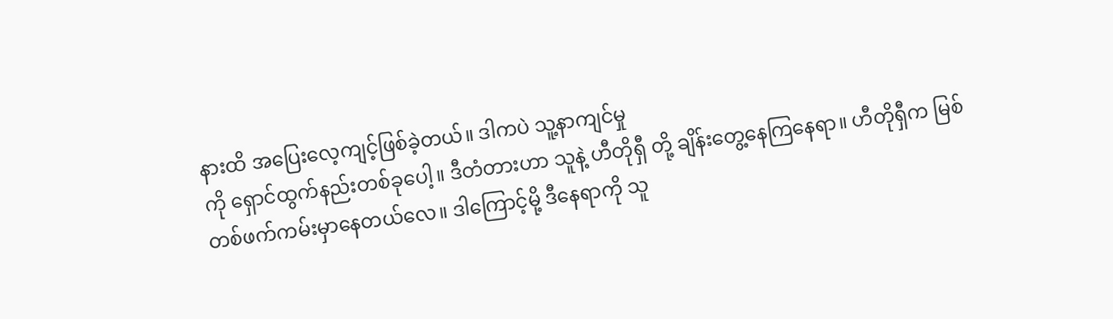နားထိ အပြေးလေ့ကျင့်ဖြစ်ခဲ့တယ်။ ဒါကပဲ သူ့နာကျင်မှု
ကို ရှောင်ထွက်နည်းတစ်ခုပေါ့။ ဒီတံတားဟာ သူနဲ့ ဟီတိုရှီ တို့ ချိန်းတွေ့နေကြနေရာ။ ဟီတိုရှီက မြစ်
တစ်ဖက်ကမ်းမှာနေတယ်လေ။ ဒါကြောင့်မို့ ဒီနေရာကို သူ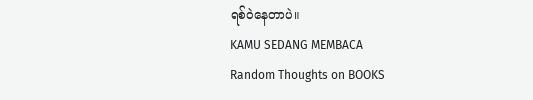ရစ်ဝဲနေတာပဲ။
KAMU SEDANG MEMBACA
Random Thoughts on BOOKS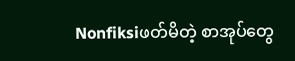Nonfiksiဖတ်မိတဲ့ စာအုပ်တွေ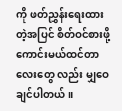ကို ဖတ်ညွှန်းရေးထားတဲ့အပြင် စိတ်ဝင်စားဖို့ကောင်းမယ်ထင်တာလေးတွေ လည်း မျှဝေချင်ပါတယ်။